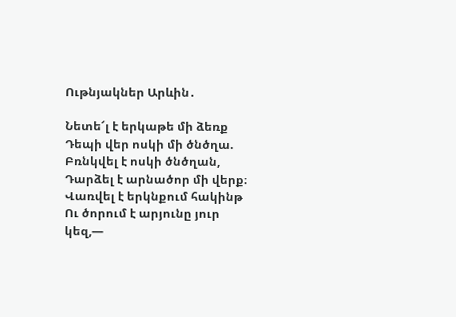Ութնյակներ Արևին․

Նետե՜լ է երկաթե մի ձեռք
Դեպի վեր ոսկի մի ծնծղա.
Բռնկվել է ոսկի ծնծղան,
Դարձել է արնածոր մի վերք։
Վառվել է երկնքում հակինթ
Ու ծորում է արյունը յուր կեզ,—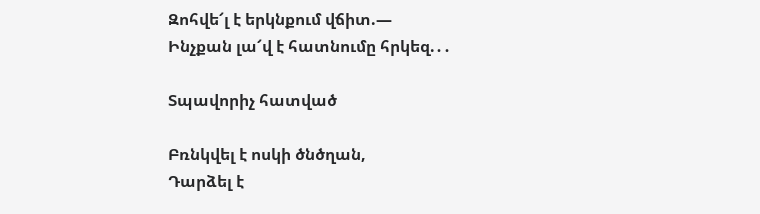Զոհվե՜լ է երկնքում վճիտ.—
Ինչքան լա՜վ է հատնումը հրկեզ.․․

Տպավորիչ հատված

Բռնկվել է ոսկի ծնծղան,
Դարձել է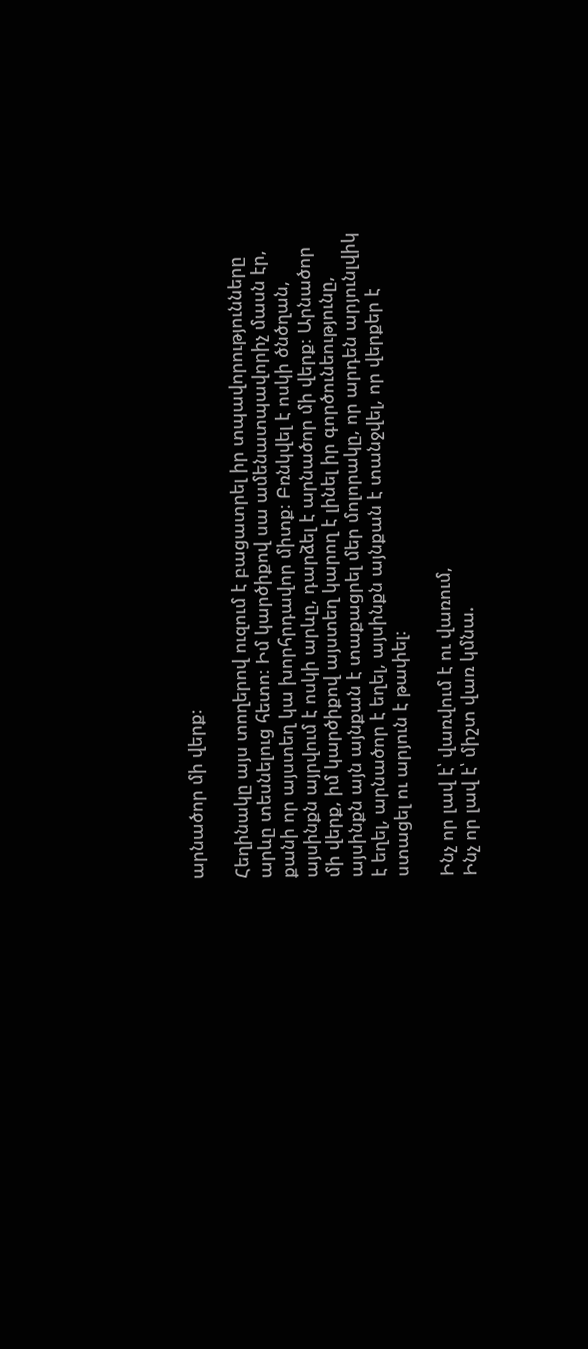արնածոր մի վերք։

Հեղինակը այս տողերով ուզում է բացատրել իր տպավորությունները արևը տեսնելուց հետո։ Իմ կարծիքով սա ամենատպավորիչ մասն էր, քանի որ այստեղ կա խորհրդավոր միտք։ Բռնկվել է ոսկի ծնծղան, այսինքն այրվում է ոսկի արևը, դարձել է արնածոր մի վերք։ Արնածոր մի վերք, իմ կարծիքով այստեղ կարող է լինել իր գործունեությունը, այսինքն այն այնքան է տաքացրել մեր մոլորակը, որ արդեն արյունլվիկ է եղել, արնածոր է եղել, այսինքն այնքան է տանջվել, որ վերքեր է ստացել ու արյուն է թափել։

Ինչ որ լավ է՝ վառվում է ու վառում,
Ինչ որ լավ է՝ միշտ վառ կմնա.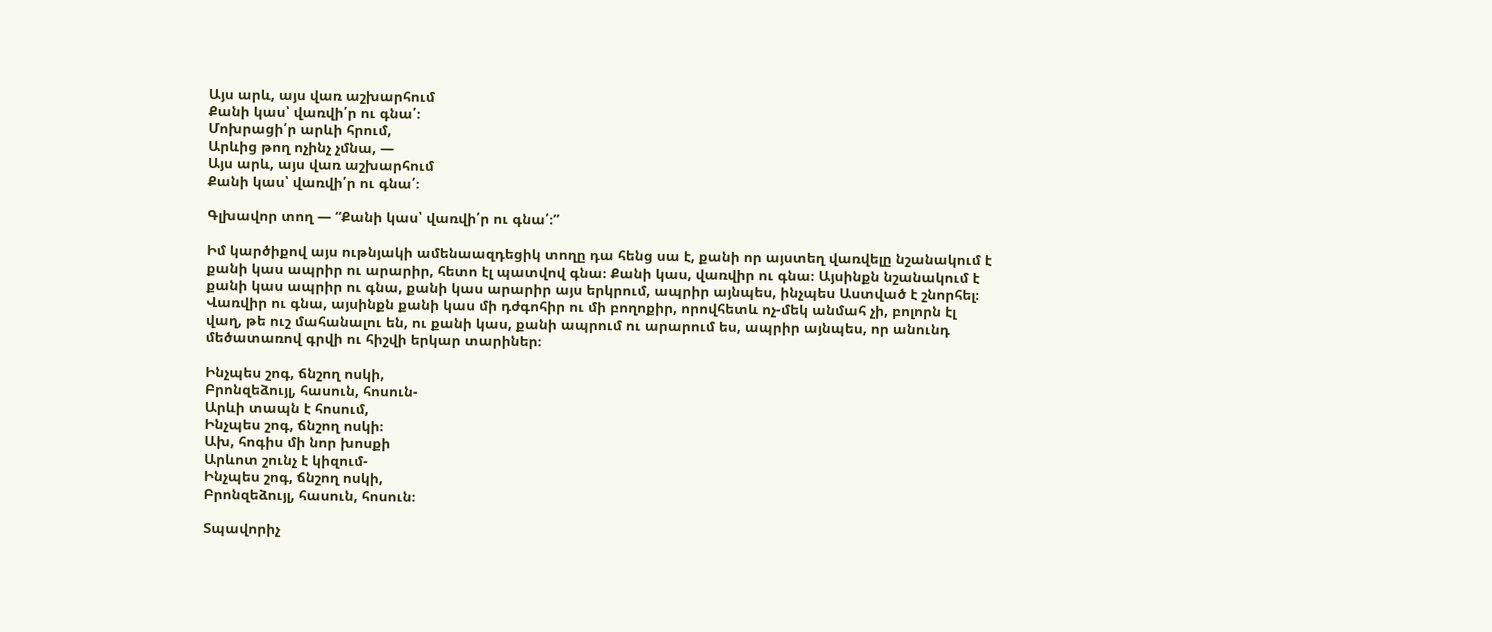Այս արև, այս վառ աշխարհում
Քանի կաս՝ վառվի՛ր ու գնա՛։
Մոխրացի՛ր արևի հրում,
Արևից թող ոչինչ չմնա, —
Այս արև, այս վառ աշխարհում
Քանի կաս՝ վառվի՛ր ու գնա՛։

Գլխավոր տող — “Քանի կաս՝ վառվի՛ր ու գնա՛։”

Իմ կարծիքով այս ութնյակի ամենաազդեցիկ տողը դա հենց սա է, քանի որ այստեղ վառվելը նշանակում է քանի կաս ապրիր ու արարիր, հետո էլ պատվով գնա։ Քանի կաս, վառվիր ու գնա։ Այսինքն նշանակում է քանի կաս ապրիր ու գնա, քանի կաս արարիր այս երկրում, ապրիր այնպես, ինչպես Աստված է շնորհել։ Վառվիր ու գնա, այսինքն քանի կաս մի դժգոհիր ու մի բողոքիր, որովհետև ոչ-մեկ անմահ չի, բոլորն էլ վաղ, թե ուշ մահանալու են, ու քանի կաս, քանի ապրում ու արարում ես, ապրիր այնպես, որ անունդ մեծատառով գրվի ու հիշվի երկար տարիներ։

Ինչպես շոգ, ճնշող ոսկի,
Բրոնզեձույլ, հասուն, հոսուն-
Արևի տապն է հոսում,
Ինչպես շոգ, ճնշող ոսկի։
Ախ, հոգիս մի նոր խոսքի
Արևոտ շունչ է կիզում-
Ինչպես շոգ, ճնշող ոսկի,
Բրոնզեձույլ, հասուն, հոսուն։

Տպավորիչ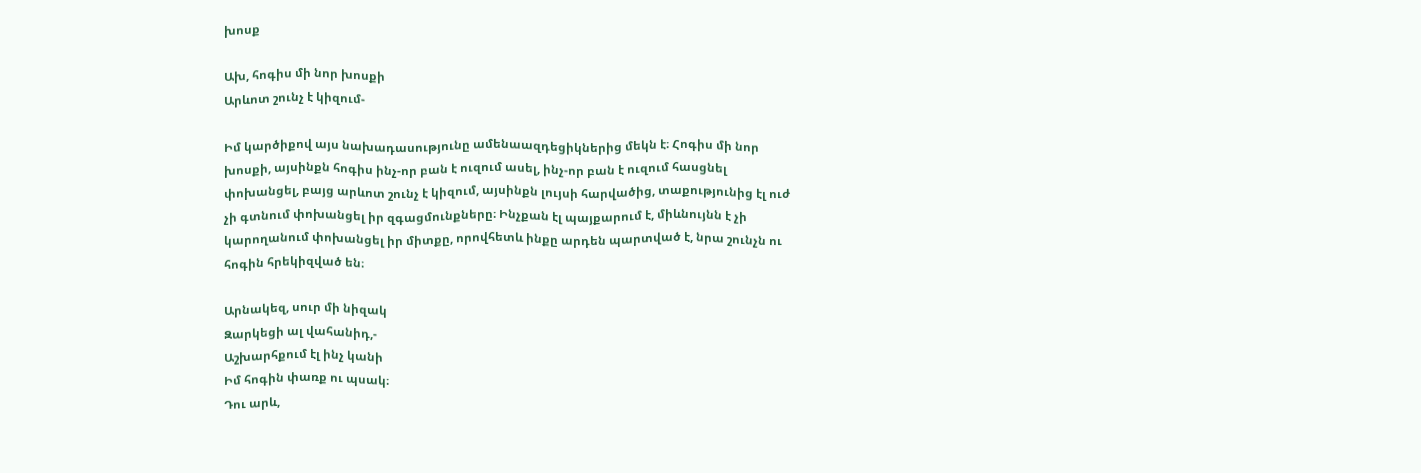խոսք

Ախ, հոգիս մի նոր խոսքի
Արևոտ շունչ է կիզում-

Իմ կարծիքով այս նախադասությունը ամենաազդեցիկներից մեկն է։ Հոգիս մի նոր խոսքի, այսինքն հոգիս ինչ-որ բան է ուզում ասել, ինչ-որ բան է ուզում հասցնել փոխանցել, բայց արևոտ շունչ է կիզում, այսինքն լույսի հարվածից, տաքությունից էլ ուժ չի գտնում փոխանցել իր զգացմունքները։ Ինչքան էլ պայքարում է, միևնույնն է չի կարողանում փոխանցել իր միտքը, որովհետև ինքը արդեն պարտված է, նրա շունչն ու հոգին հրեկիզված են։

Արնակեզ, սուր մի նիզակ
Զարկեցի ալ վահանիդ,-
Աշխարհքում էլ ինչ կանի
Իմ հոգին փառք ու պսակ։
Դու արև,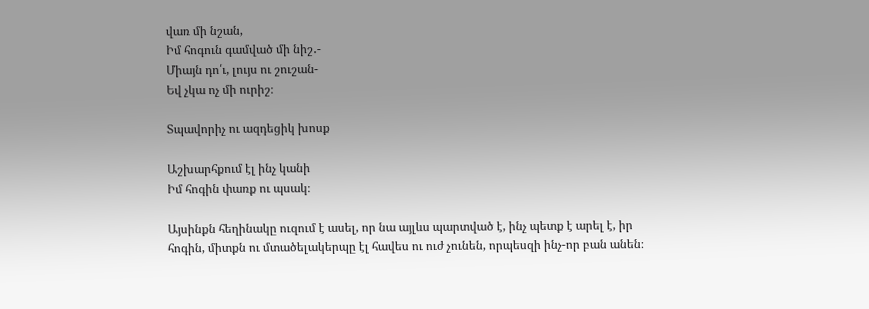վառ մի նշան,
Իմ հոգուն գամված մի նիշ․-
Միայն դո՛ւ, լույս ու շուշան-
Եվ չկա ոչ մի ուրիշ։

Տպավորիչ ու ազդեցիկ խոսք

Աշխարհքում էլ ինչ կանի
Իմ հոգին փառք ու պսակ։

Այսինքն հեղինակը ուզում է ասել, որ նա այլևս պարտված է, ինչ պետք է արել է, իր հոգին, միտքն ու մտածելակերպը էլ հավես ու ուժ չունեն, որպեսզի ինչ-որ բան անեն։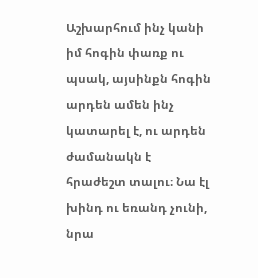Աշխարհում ինչ կանի իմ հոգին փառք ու պսակ, այսինքն հոգին արդեն ամեն ինչ կատարել է, ու արդեն ժամանակն է հրաժեշտ տալու։ Նա էլ խինդ ու եռանդ չունի, նրա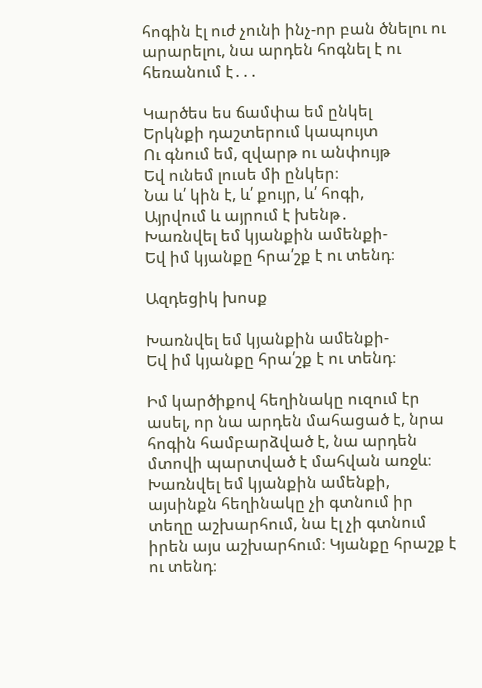հոգին էլ ուժ չունի ինչ-որ բան ծնելու ու արարելու, նա արդեն հոգնել է ու հեռանում է․․․

Կարծես ես ճամփա եմ ընկել
Երկնքի դաշտերում կապույտ
Ու գնում եմ, զվարթ ու անփույթ
Եվ ունեմ լուսե մի ընկեր։
Նա և՛ կին է, և՛ քույր, և՛ հոգի,
Այրվում և այրում է խենթ․
Խառնվել եմ կյանքին ամենքի-
Եվ իմ կյանքը հրա՛շք է ու տենդ։

Ազդեցիկ խոսք

Խառնվել եմ կյանքին ամենքի-
Եվ իմ կյանքը հրա՛շք է ու տենդ։

Իմ կարծիքով հեղինակը ուզում էր ասել, որ նա արդեն մահացած է, նրա հոգին համբարձված է, նա արդեն մտովի պարտված է մահվան առջև։ Խառնվել եմ կյանքին ամենքի, այսինքն հեղինակը չի գտնում իր տեղը աշխարհում, նա էլ չի գտնում իրեն այս աշխարհում։ Կյանքը հրաշք է ու տենդ։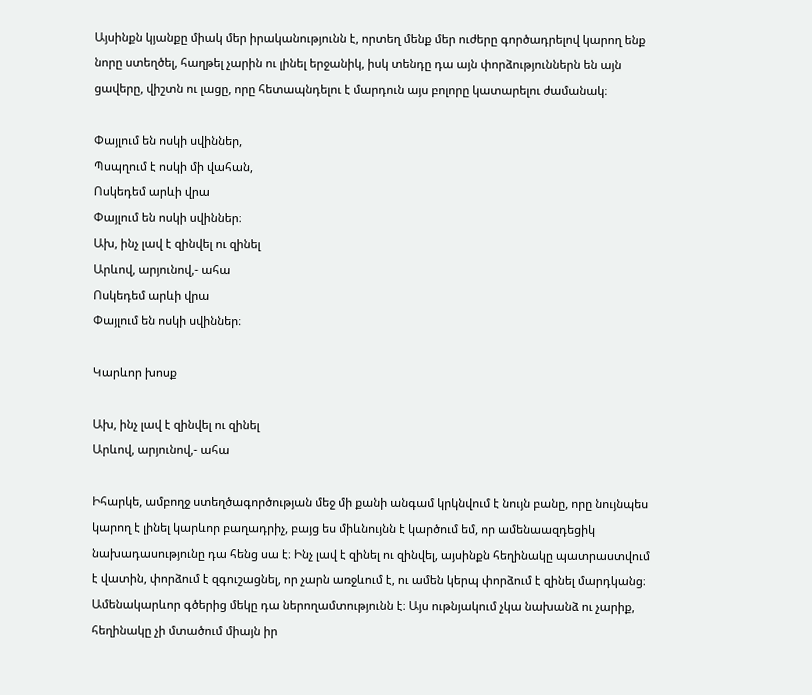Այսինքն կյանքը միակ մեր իրականությունն է, որտեղ մենք մեր ուժերը գործադրելով կարող ենք նորը ստեղծել, հաղթել չարին ու լինել երջանիկ, իսկ տենդը դա այն փորձություններն են այն ցավերը, վիշտն ու լացը, որը հետապնդելու է մարդուն այս բոլորը կատարելու ժամանակ։

Փայլում են ոսկի սվիններ,
Պսպղում է ոսկի մի վահան,
Ոսկեդեմ արևի վրա
Փայլում են ոսկի սվիններ։
Ախ, ինչ լավ է զինվել ու զինել
Արևով, արյունով,- ահա
Ոսկեդեմ արևի վրա
Փայլում են ոսկի սվիններ։

Կարևոր խոսք

Ախ, ինչ լավ է զինվել ու զինել
Արևով, արյունով,- ահա

Իհարկե, ամբողջ ստեղծագործության մեջ մի քանի անգամ կրկնվում է նույն բանը, որը նույնպես կարող է լինել կարևոր բաղադրիչ, բայց ես միևնույնն է կարծում եմ, որ ամենաազդեցիկ նախադասությունը դա հենց սա է։ Ինչ լավ է զինել ու զինվել, այսինքն հեղինակը պատրաստվում է վատին, փորձում է զգուշացնել, որ չարն առջևում է, ու ամեն կերպ փորձում է զինել մարդկանց։ Ամենակարևոր գծերից մեկը դա ներողամտությունն է։ Այս ութնյակում չկա նախանձ ու չարիք, հեղինակը չի մտածում միայն իր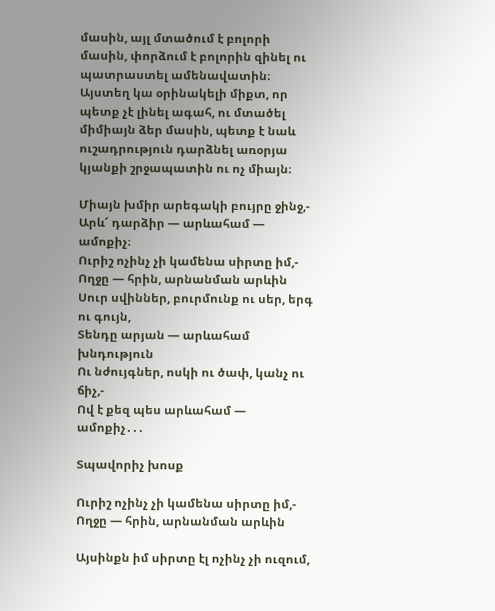մասին, այլ մտածում է բոլորի մասին, փորձում է բոլորին զինել ու պատրաստել ամենավատին։ Այստեղ կա օրինակելի միքտ, որ պետք չէ լինել ագահ, ու մտածել միմիայն ձեր մասին, պետք է նաև ուշադրություն դարձնել առօրյա կյանքի շրջապատին ու ոչ միայն։

Միայն խմիր արեգակի բույրը ջինջ,-
Արև՜ դարձիր — արևահամ — ամոքիչ։
Ուրիշ ոչինչ չի կամենա սիրտը իմ,-                                                                                                      Ողջը — հրին, արնանման արևին
Սուր սվիններ, բուրմունք ու սեր, երգ ու գույն,
Տենդը արյան — արևահամ խնդություն
Ու նժույգներ, ոսկի ու ծափ, կանչ ու ճիչ,-                                                                                                Ով է քեզ պես արևահամ — ամոքիչ․․․

Տպավորիչ խոսք

Ուրիշ ոչինչ չի կամենա սիրտը իմ,-                                                                                                      Ողջը — հրին, արնանման արևին

Այսինքն իմ սիրտը էլ ոչինչ չի ուզում,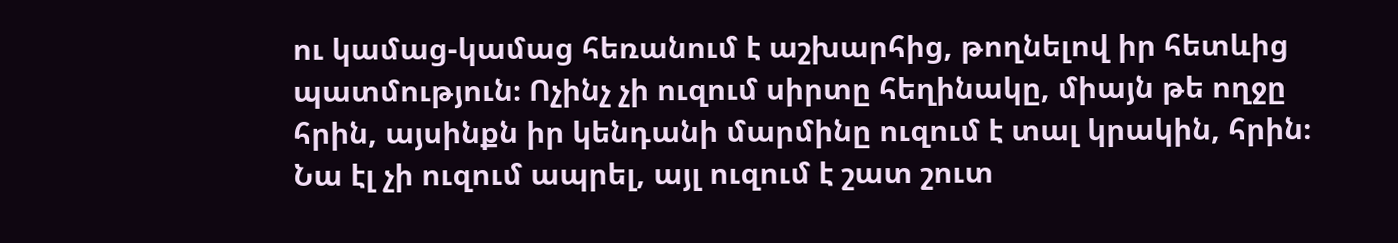ու կամաց-կամաց հեռանում է աշխարհից, թողնելով իր հետևից պատմություն։ Ոչինչ չի ուզում սիրտը հեղինակը, միայն թե ողջը հրին, այսինքն իր կենդանի մարմինը ուզում է տալ կրակին, հրին։ Նա էլ չի ուզում ապրել, այլ ուզում է շատ շուտ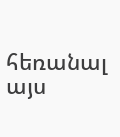հեռանալ այս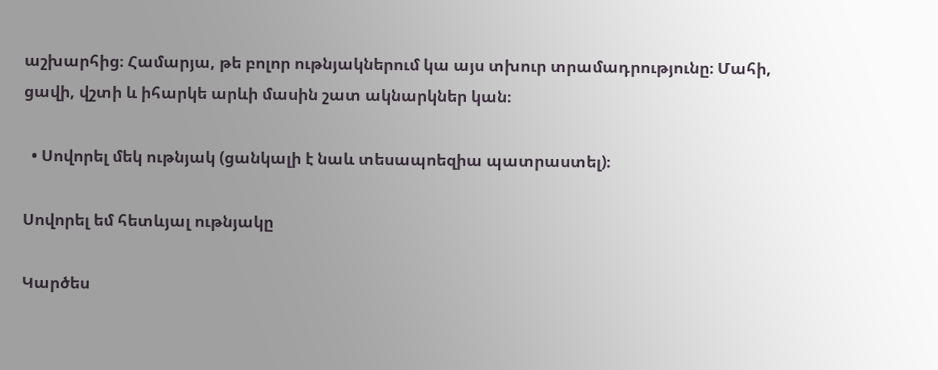աշխարհից։ Համարյա, թե բոլոր ութնյակներում կա այս տխուր տրամադրությունը։ Մահի, ցավի, վշտի և իհարկե արևի մասին շատ ակնարկներ կան։

  • Սովորել մեկ ութնյակ (ցանկալի է նաև տեսապոեզիա պատրաստել)։

Սովորել եմ հետևյալ ութնյակը

Կարծես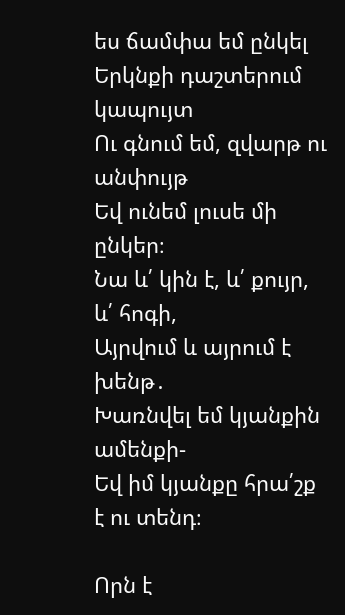ես ճամփա եմ ընկել
Երկնքի դաշտերում կապույտ
Ու գնում եմ, զվարթ ու անփույթ
Եվ ունեմ լուսե մի ընկեր։
Նա և՛ կին է, և՛ քույր, և՛ հոգի,
Այրվում և այրում է խենթ․
Խառնվել եմ կյանքին ամենքի-
Եվ իմ կյանքը հրա՛շք է ու տենդ։

Որն է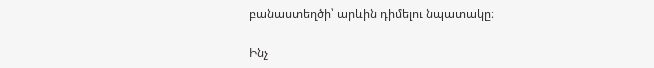բանաստեղծի՝ արևին դիմելու նպատակը։

Ինչ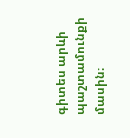գիտես արևի պաշտամունքի մասին։